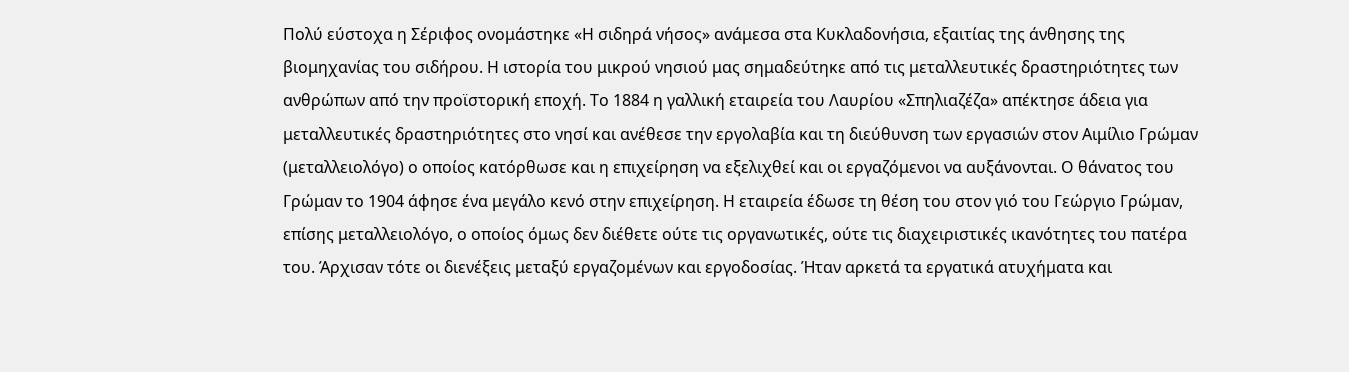Πολύ εύστοχα η Σέριφος ονομάστηκε «Η σιδηρά νήσος» ανάμεσα στα Κυκλαδονήσια, εξαιτίας της άνθησης της βιομηχανίας του σιδήρου. Η ιστορία του μικρού νησιού μας σημαδεύτηκε από τις μεταλλευτικές δραστηριότητες των ανθρώπων από την προϊστορική εποχή. Το 1884 η γαλλική εταιρεία του Λαυρίου «Σπηλιαζέζα» απέκτησε άδεια για μεταλλευτικές δραστηριότητες στο νησί και ανέθεσε την εργολαβία και τη διεύθυνση των εργασιών στον Αιμίλιο Γρώμαν (μεταλλειολόγο) ο οποίος κατόρθωσε και η επιχείρηση να εξελιχθεί και οι εργαζόμενοι να αυξάνονται. Ο θάνατος του Γρώμαν το 1904 άφησε ένα μεγάλο κενό στην επιχείρηση. Η εταιρεία έδωσε τη θέση του στον γιό του Γεώργιο Γρώμαν, επίσης μεταλλειολόγο, ο οποίος όμως δεν διέθετε ούτε τις οργανωτικές, ούτε τις διαχειριστικές ικανότητες του πατέρα του. Άρχισαν τότε οι διενέξεις μεταξύ εργαζομένων και εργοδοσίας. Ήταν αρκετά τα εργατικά ατυχήματα και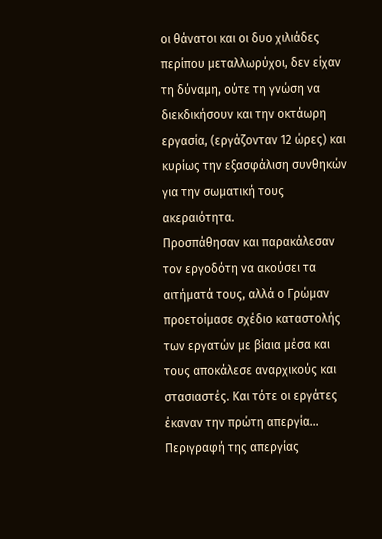οι θάνατοι και οι δυο χιλιάδες περίπου μεταλλωρύχοι, δεν είχαν τη δύναμη, ούτε τη γνώση να διεκδικήσουν και την οκτάωρη εργασία, (εργάζονταν 12 ώρες) και κυρίως την εξασφάλιση συνθηκών για την σωματική τους ακεραιότητα.
Προσπάθησαν και παρακάλεσαν τον εργοδότη να ακούσει τα αιτήματά τους, αλλά ο Γρώμαν προετοίμασε σχέδιο καταστολής των εργατών με βίαια μέσα και τους αποκάλεσε αναρχικούς και στασιαστές. Και τότε οι εργάτες έκαναν την πρώτη απεργία…
Περιγραφή της απεργίας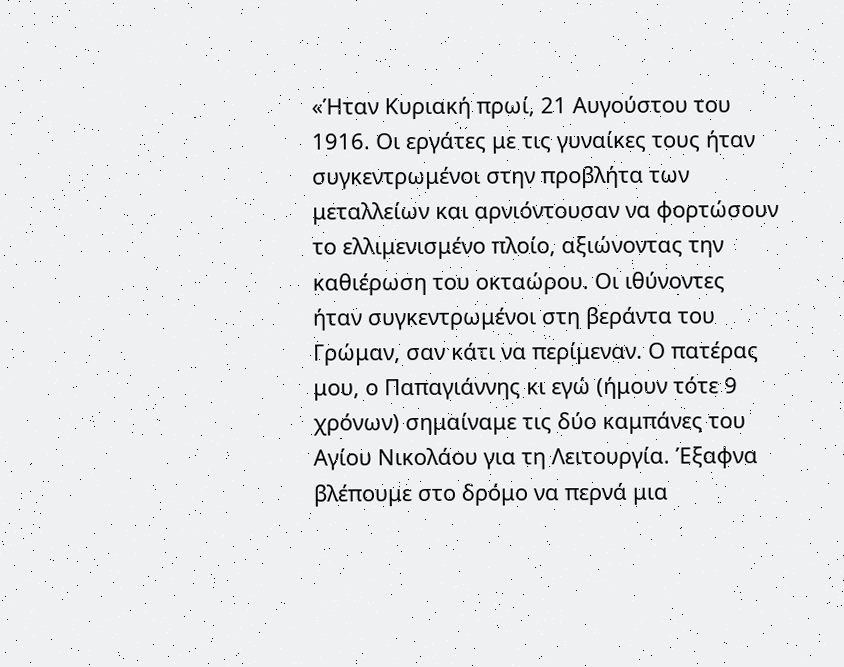«Ήταν Κυριακή πρωί, 21 Αυγούστου του 1916. Οι εργάτες με τις γυναίκες τους ήταν συγκεντρωμένοι στην προβλήτα των μεταλλείων και αρνιόντουσαν να φορτώσουν το ελλιμενισμένο πλοίο, αξιώνοντας την καθιέρωση του οκταώρου. Οι ιθύνοντες ήταν συγκεντρωμένοι στη βεράντα του Γρώμαν, σαν κάτι να περίμεναν. Ο πατέρας μου, ο Παπαγιάννης κι εγώ (ήμουν τότε 9 χρόνων) σημαίναμε τις δύο καμπάνες του Αγίου Νικολάου για τη Λειτουργία. Έξαφνα βλέπουμε στο δρόμο να περνά μια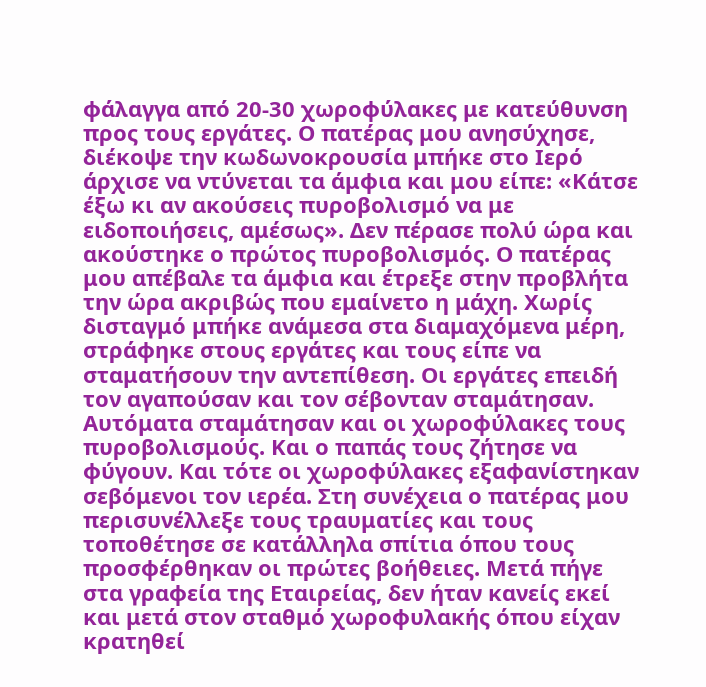φάλαγγα από 20-30 χωροφύλακες με κατεύθυνση προς τους εργάτες. Ο πατέρας μου ανησύχησε, διέκοψε την κωδωνοκρουσία μπήκε στο Ιερό άρχισε να ντύνεται τα άμφια και μου είπε: «Κάτσε έξω κι αν ακούσεις πυροβολισμό να με ειδοποιήσεις, αμέσως». Δεν πέρασε πολύ ώρα και ακούστηκε ο πρώτος πυροβολισμός. Ο πατέρας μου απέβαλε τα άμφια και έτρεξε στην προβλήτα την ώρα ακριβώς που εμαίνετο η μάχη. Χωρίς δισταγμό μπήκε ανάμεσα στα διαμαχόμενα μέρη, στράφηκε στους εργάτες και τους είπε να σταματήσουν την αντεπίθεση. Οι εργάτες επειδή τον αγαπούσαν και τον σέβονταν σταμάτησαν. Αυτόματα σταμάτησαν και οι χωροφύλακες τους πυροβολισμούς. Και ο παπάς τους ζήτησε να φύγουν. Και τότε οι χωροφύλακες εξαφανίστηκαν σεβόμενοι τον ιερέα. Στη συνέχεια ο πατέρας μου περισυνέλλεξε τους τραυματίες και τους τοποθέτησε σε κατάλληλα σπίτια όπου τους προσφέρθηκαν οι πρώτες βοήθειες. Μετά πήγε στα γραφεία της Εταιρείας, δεν ήταν κανείς εκεί και μετά στον σταθμό χωροφυλακής όπου είχαν κρατηθεί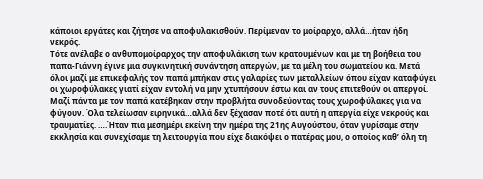κάποιοι εργάτες και ζήτησε να αποφυλακισθούν. Περίμεναν το μοίραρχο, αλλά…ήταν ήδη νεκρός.
Τότε ανέλαβε ο ανθυπομοίραρχος την αποφυλάκιση των κρατουμένων και με τη βοήθεια του παπα-Γιάννη έγινε μια συγκινητική συνάντηση απεργών, με τα μέλη του σωματείου κα. Μετά όλοι μαζί με επικεφαλής τον παπά μπήκαν στις γαλαρίες των μεταλλείων όπου είχαν καταφύγει οι χωροφύλακες γιατί είχαν εντολή να μην χτυπήσουν έστω και αν τους επιτεθούν οι απεργοί. Μαζί πάντα με τον παπά κατέβηκαν στην προβλήτα συνοδεύοντας τους χωροφύλακες για να φύγουν. Όλα τελείωσαν ειρηνικά…αλλά δεν ξέχασαν ποτέ ότι αυτή η απεργία είχε νεκρούς και τραυματίες. ….Ήταν πια μεσημέρι εκείνη την ημέρα της 21ης Αυγούστου, όταν γυρίσαμε στην εκκλησία και συνεχίσαμε τη λειτουργία που είχε διακόψει ο πατέρας μου, ο οποίος καθ’ όλη τη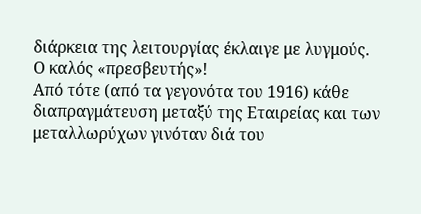διάρκεια της λειτουργίας έκλαιγε με λυγμούς.
Ο καλός «πρεσβευτής»!
Από τότε (από τα γεγονότα του 1916) κάθε διαπραγμάτευση μεταξύ της Εταιρείας και των μεταλλωρύχων γινόταν διά του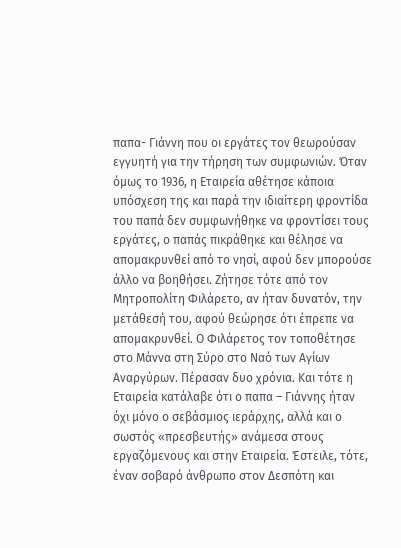παπα- Γιάννη που οι εργάτες τον θεωρούσαν εγγυητή για την τήρηση των συμφωνιών. Όταν όμως το 1936, η Εταιρεία αθέτησε κάποια υπόσχεση της και παρά την ιδιαίτερη φροντίδα του παπά δεν συμφωνήθηκε να φροντίσει τους εργάτες, ο παπάς πικράθηκε και θέλησε να απομακρυνθεί από το νησί, αφού δεν μπορούσε άλλο να βοηθήσει. Ζήτησε τότε από τον Μητροπολίτη Φιλάρετο, αν ήταν δυνατόν, την μετάθεσή του, αφού θεώρησε ότι έπρεπε να απομακρυνθεί. Ο Φιλάρετος τον τοποθέτησε στο Μάννα στη Σύρο στο Ναό των Αγίων Αναργύρων. Πέρασαν δυο χρόνια. Και τότε η Εταιρεία κατάλαβε ότι ο παπα – Γιάννης ήταν όχι μόνο ο σεβάσμιος ιεράρχης, αλλά και ο σωστός «πρεσβευτής» ανάμεσα στους εργαζόμενους και στην Εταιρεία. Έστειλε, τότε, έναν σοβαρό άνθρωπο στον Δεσπότη και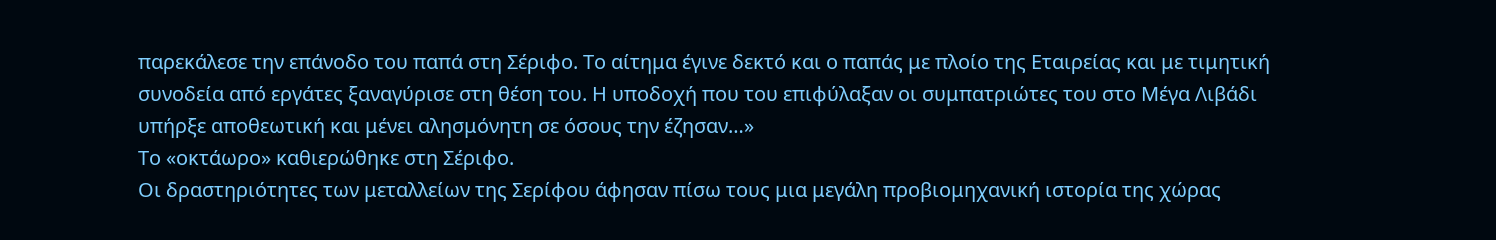παρεκάλεσε την επάνοδο του παπά στη Σέριφο. Το αίτημα έγινε δεκτό και ο παπάς με πλοίο της Εταιρείας και με τιμητική συνοδεία από εργάτες ξαναγύρισε στη θέση του. Η υποδοχή που του επιφύλαξαν οι συμπατριώτες του στο Μέγα Λιβάδι υπήρξε αποθεωτική και μένει αλησμόνητη σε όσους την έζησαν…»
Το «οκτάωρο» καθιερώθηκε στη Σέριφο.
Οι δραστηριότητες των μεταλλείων της Σερίφου άφησαν πίσω τους μια μεγάλη προβιομηχανική ιστορία της χώρας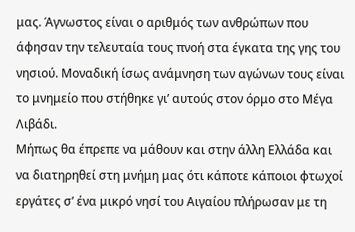μας. Άγνωστος είναι ο αριθμός των ανθρώπων που άφησαν την τελευταία τους πνοή στα έγκατα της γης του νησιού. Μοναδική ίσως ανάμνηση των αγώνων τους είναι το μνημείο που στήθηκε γι’ αυτούς στον όρμο στο Μέγα Λιβάδι.
Μήπως θα έπρεπε να μάθουν και στην άλλη Ελλάδα και να διατηρηθεί στη μνήμη μας ότι κάποτε κάποιοι φτωχοί εργάτες σ’ ένα μικρό νησί του Αιγαίου πλήρωσαν με τη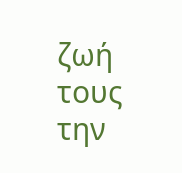ζωή τους την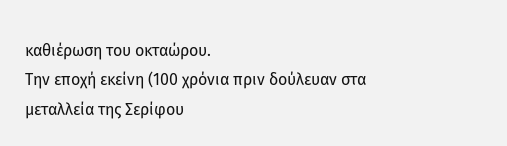καθιέρωση του οκταώρου.
Την εποχή εκείνη (100 χρόνια πριν δούλευαν στα μεταλλεία της Σερίφου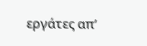εργάτες απ’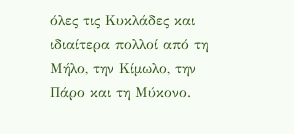όλες τις Κυκλάδες και ιδιαίτερα πολλοί από τη Μήλο, την Κίμωλο, την Πάρο και τη Μύκονο.